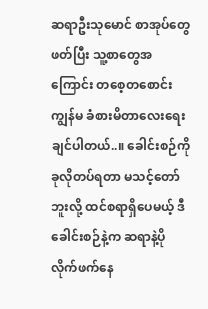ဆရာဦးသုမောင် စာအုပ်တွေဖတ်ပြီး သူ့စာတွေအကြောင်း တစေ့တစောင်း ကျွန်မ ခံစားမိတာလေးရေးချင်ပါတယ်..။ ခေါင်းစဉ်ကိုခုလိုတပ်ရတာ မသင့်တော်ဘူးလို့ ထင်စရာရှိပေမယ့် ဒီခေါင်းစဉ်နဲ့က ဆရာနဲ့ပိုလိုက်ဖက်နေ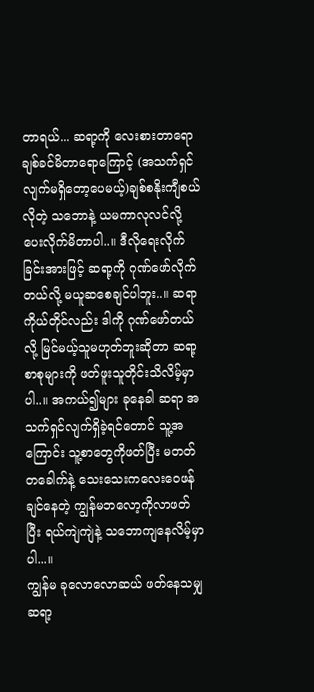တာရယ်... ဆရာ့ကို လေးစားတာရော ချစ်ခင်မိတာရောကြောင့် (အသက်ရှင်လျက်မရှိတော့ပေမယ့်)ချစ်စနိုးကျီစယ်လိုတဲ့ သဘောနဲ့ ယမကာလုလင်လို့ပေးလိုက်မိတာပါ..။ ဒီလိုရေးလိုက်ခြင်းအားဖြင့် ဆရာ့ကို ဂုဏ်ဖော်လိုက်တယ်လို့ မယူဆစေချင်ပါဘူး..။ ဆရာကိုယ်တိုင်လည်း ဒါကို ဂုဏ်ဖော်တယ်လို့ မြင်မယ့်သူမဟုတ်ဘူးဆိုတာ ဆရာ့စာစုများကို ဖတ်ဖူးသူတိုင်းသိလိမ့်မှာပါ..။ အကယ်၍များ ခုနေခါ ဆရာ အသက်ရှင်လျက်ရှိခဲ့ရင်တောင် သူ့အကြောင်း သူ့စာတွေကိုဖတ်ပြီး မတတ်တခေါက်နဲ့ သေးသေးကလေးဝေဖန်ချင်နေတဲ့ ကျွန်မဘလော့ကိုလာဖတ်ပြီး ရယ်ကျဲကျဲနဲ့ သဘောကျနေလိမ့်မှာပါ...။
ကျွန်မ ခုလောလောဆယ် ဖတ်နေသမျှ ဆရာ့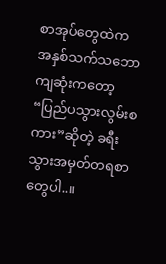စာအုပ်တွေထဲက အနှစ်သက်သဘောကျဆုံးကတော့ “ပြည်ပသွားလွမ်းစကား”ဆိုတဲ့ ခရီးသွားအမှတ်တရစာတွေပါ..။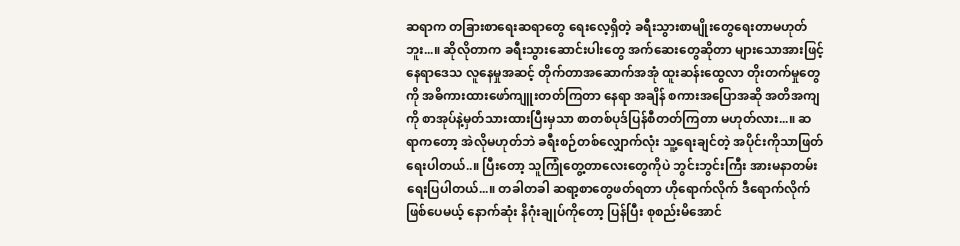ဆရာက တခြားစာရေးဆရာတွေ ရေးလေ့ရှိတဲ့ ခရီးသွားစာမျိုးတွေရေးတာမဟုတ်ဘူး...။ ဆိုလိုတာက ခရီးသွားဆောင်းပါးတွေ အက်ဆေးတွေဆိုတာ များသောအားဖြင့် နေရာဒေသ လူနေမှုအဆင့် တိုက်တာအဆောက်အအုံ ထူးဆန်းထွေလာ တိုးတက်မှုတွေကို အဓိကားထားဖော်ကျူးတတ်ကြတာ နေရာ အချိန် စကားအပြောအဆို အတိအကျကို စာအုပ်နဲ့မှတ်သားထားပြီးမှသာ စာတစ်ပုဒ်ပြန်စီတတ်ကြတာ မဟုတ်လား...။ ဆရာကတော့ အဲလိုမဟုတ်ဘဲ ခရီးစဉ်တစ်လျှောက်လုံး သူ့ရေးချင်တဲ့ အပိုင်းကိုသာဖြတ်ရေးပါတယ်..။ ပြီးတော့ သူကြုံတွေ့တာလေးတွေကိုပဲ ဘွင်းဘွင်းကြီး အားမနာတမ်းရေးပြပါတယ်...။ တခါတခါ ဆရာ့စာတွေဖတ်ရတာ ဟိုရောက်လိုက် ဒီရောက်လိုက်ဖြစ်ပေမယ့် နောက်ဆုံး နိဂုံးချုပ်ကိုတော့ ပြန်ပြီး စုစည်းမိအောင်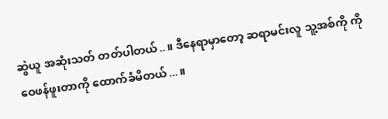ဆွဲယူ အဆုံးသတ် တတ်ပါတယ်..။ ဒီနေရာမှာတော့ ဆရာမင်းလူ သူ့အစ်ကို ကို ဝေဖန်ဖူးတာကို ထောက်ခံမိတယ်...။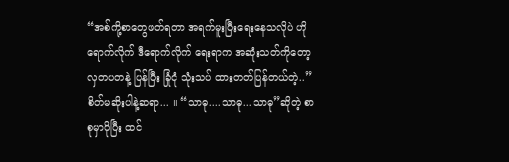“အစ်ကို့စာတွေဖတ်ရတာ အရက်မူးပြီးရေးနေသလိုပဲ ဟိုရောက်လိုက် ဒီရောက်လိုက် ရေးရာက အဆုံးသတ်ကိုတော့ လှတပတနဲ့ ပြန်ပြီး ခြုံငုံ သုံးသပ် ထားတတ်ပြန်တယ်တဲ့..” စိတ်မဆိုးပါနဲ့ဆရာ... ။ “သာဓု....သာဓု...သာဓု”ဆိုတဲ့ စာစုမှာပိုပြီး ထင်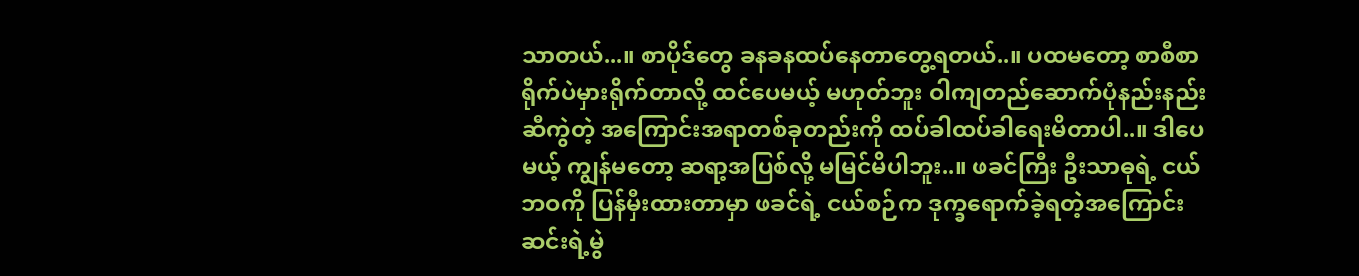သာတယ်...။ စာပိုဒ်တွေ ခနခနထပ်နေတာတွေ့ရတယ်..။ ပထမတော့ စာစီစာရိုက်ပဲမှားရိုက်တာလို့ ထင်ပေမယ့် မဟုတ်ဘူး ဝါကျတည်ဆောက်ပုံနည်းနည်းဆီကွဲတဲ့ အကြောင်းအရာတစ်ခုတည်းကို ထပ်ခါထပ်ခါရေးမိတာပါ..။ ဒါပေမယ့် ကျွန်မတော့ ဆရာ့အပြစ်လို့ မမြင်မိပါဘူး..။ ဖခင်ကြီး ဦးသာဓုရဲ့ ငယ်ဘဝကို ပြန်မှီးထားတာမှာ ဖခင်ရဲ့ ငယ်စဉ်က ဒုက္ခရောက်ခဲ့ရတဲ့အကြောင်း ဆင်းရဲ့မွဲ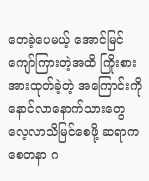တေခဲ့ပေမယ့် အောင်မြင်ကျော်ကြားတဲ့အထိ ကြိုးစားအားထုတ်ခဲ့တဲ့ အကြောင်းကို နောင်လာနောက်သားတွေ လေ့လာသိမြင်စေဖို့ ဆရာက စေတနာ ဂ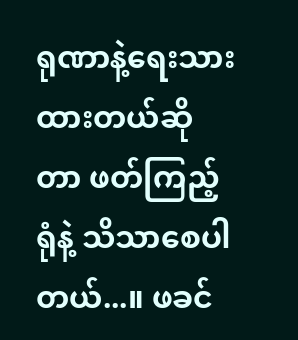ရုဏာနဲ့ရေးသားထားတယ်ဆိုတာ ဖတ်ကြည့်ရုံနဲ့ သိသာစေပါတယ်...။ ဖခင်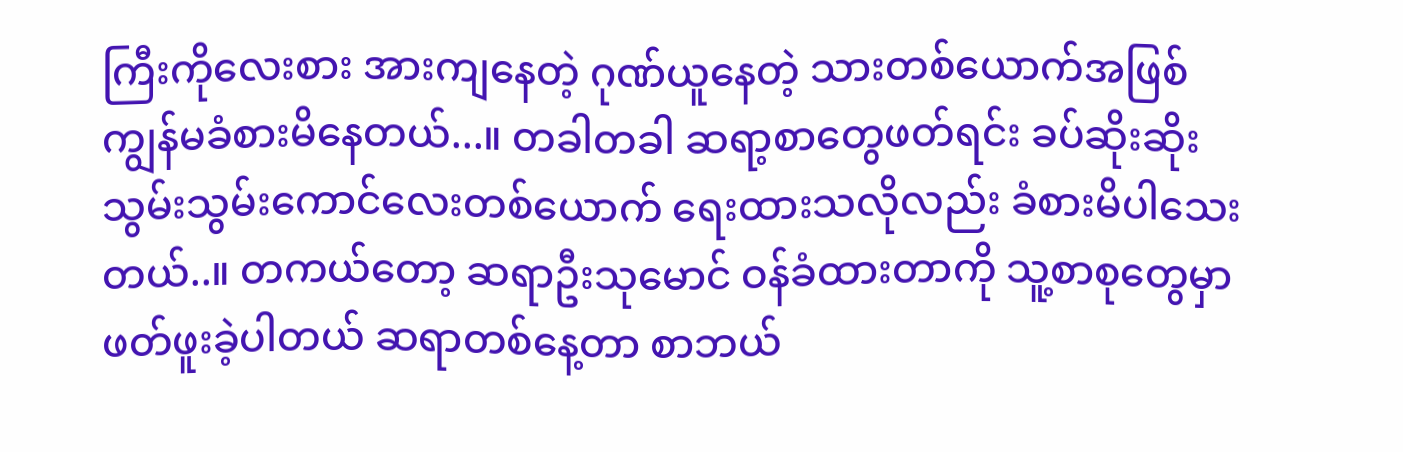ကြီးကိုလေးစား အားကျနေတဲ့ ဂုဏ်ယူနေတဲ့ သားတစ်ယောက်အဖြစ် ကျွန်မခံစားမိနေတယ်...။ တခါတခါ ဆရာ့စာတွေဖတ်ရင်း ခပ်ဆိုးဆိုးသွမ်းသွမ်းကောင်လေးတစ်ယောက် ရေးထားသလိုလည်း ခံစားမိပါသေးတယ်..။ တကယ်တော့ ဆရာဦးသုမောင် ဝန်ခံထားတာကို သူ့စာစုတွေမှာ ဖတ်ဖူးခဲ့ပါတယ် ဆရာတစ်နေ့တာ စာဘယ်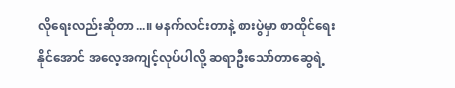လိုရေးလည်းဆိုတာ...။ မနက်လင်းတာနဲ့ စားပွဲမှာ စာထိုင်ရေးနိုင်အောင် အလေ့အကျင့်လုပ်ပါလို့ ဆရာဦးသော်တာဆွေရဲ့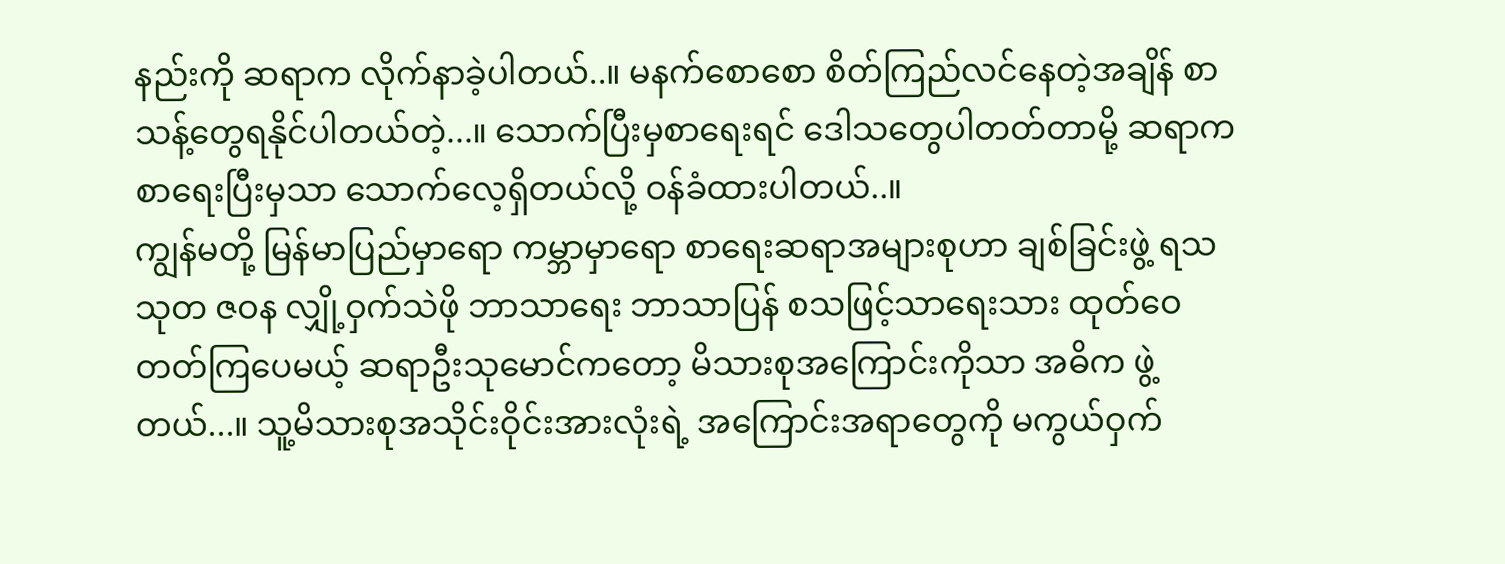နည်းကို ဆရာက လိုက်နာခဲ့ပါတယ်..။ မနက်စောစော စိတ်ကြည်လင်နေတဲ့အချိန် စာသန့်တွေရနိုင်ပါတယ်တဲ့...။ သောက်ပြီးမှစာရေးရင် ဒေါသတွေပါတတ်တာမို့ ဆရာက စာရေးပြီးမှသာ သောက်လေ့ရှိတယ်လို့ ဝန်ခံထားပါတယ်..။
ကျွန်မတို့ မြန်မာပြည်မှာရော ကမ္ဘာမှာရော စာရေးဆရာအများစုဟာ ချစ်ခြင်းဖွဲ့ ရသ သုတ ဇဝန လျှို့ဝှက်သဲဖို ဘာသာရေး ဘာသာပြန် စသဖြင့်သာရေးသား ထုတ်ဝေတတ်ကြပေမယ့် ဆရာဦးသုမောင်ကတော့ မိသားစုအကြောင်းကိုသာ အဓိက ဖွဲ့တယ်...။ သူ့မိသားစုအသိုင်းဝိုင်းအားလုံးရဲ့ အကြောင်းအရာတွေကို မကွယ်ဝှက်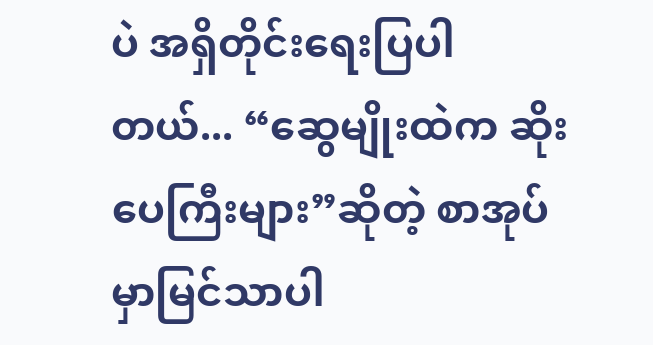ပဲ အရှိတိုင်းရေးပြပါတယ်... “ဆွေမျိုးထဲက ဆိုးပေကြီးများ”ဆိုတဲ့ စာအုပ်မှာမြင်သာပါ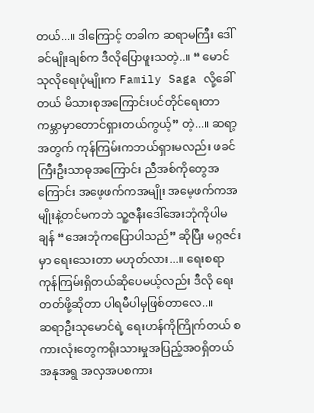တယ်...။ ဒါကြောင့် တခါက ဆရာမကြီး ဒေါ်ခင်မျိုးချစ်က ဒီလိုပြောဖူးသတဲ့..။ “ မောင်သုလိုရေးပုံမျိုးက Family Saga လို့ခေါ်တယ် မိသားစုအကြောင်းပင်တိုင်ရေးတာ ကမ္ဘာမှာတောင်ရှားတယ်ကွယ့်” တဲ့...။ ဆရာ့အတွက် ကုန်ကြမ်းကဘယ်ရှားမလည်း ဖခင်ကြီးဦးသာဓုအကြောင်း ညီအစ်ကိုတွေအကြောင်း အဖေ့ဖက်ကအမျိုး အမေ့ဖက်ကအမျိုးနဲ့တင်မကဘဲ သူ့ဇနီးဒေါ်အေးဘုံကိုပါမချန် “အေးဘုံကပြောပါသည်” ဆိုပြီး မဂ္ဂဇင်းမှာ ရေးသေးတာ မဟုတ်လား...။ ရေးစရာကုန်ကြမ်းရှိတယ်ဆိုပေမယ့်လည်း ဒီလို ရေးတတ်ဖို့ဆိုတာ ပါရမီပါမှဖြစ်တာလေ..။
ဆရာဦးသုမောင်ရဲ့ ရေးဟန်ကိုကြိုက်တယ် စကားလုံးတွေကရိုးသားမှုအပြည့်အဝရှိတယ် အနုအရွ အလှအပစကား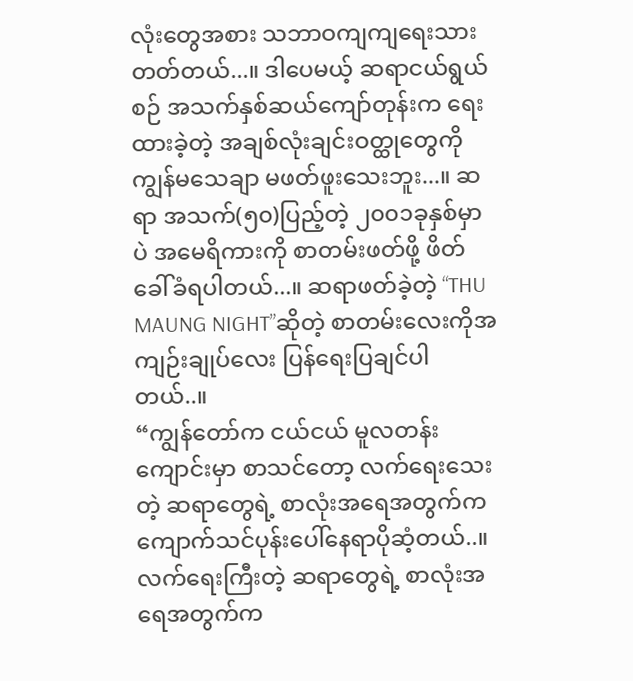လုံးတွေအစား သဘာဝကျကျရေးသားတတ်တယ်...။ ဒါပေမယ့် ဆရာငယ်ရွယ်စဉ် အသက်နှစ်ဆယ်ကျော်တုန်းက ရေးထားခဲ့တဲ့ အချစ်လုံးချင်းဝတ္ထုတွေကို ကျွန်မသေချာ မဖတ်ဖူးသေးဘူး...။ ဆရာ အသက်(၅၀)ပြည့်တဲ့ ၂၀၀၁ခုနှစ်မှာပဲ အမေရိကားကို စာတမ်းဖတ်ဖို့ ဖိတ်ခေါ်ခံရပါတယ်...။ ဆရာဖတ်ခဲ့တဲ့ “THU MAUNG NIGHT”ဆိုတဲ့ စာတမ်းလေးကိုအကျဉ်းချုပ်လေး ပြန်ရေးပြချင်ပါတယ်..။
“ကျွန်တော်က ငယ်ငယ် မူလတန်းကျောင်းမှာ စာသင်တော့ လက်ရေးသေးတဲ့ ဆရာတွေရဲ့ စာလုံးအရေအတွက်က ကျောက်သင်ပုန်းပေါ်နေရာပိုဆံ့တယ်..။ လက်ရေးကြီးတဲ့ ဆရာတွေရဲ့ စာလုံးအရေအတွက်က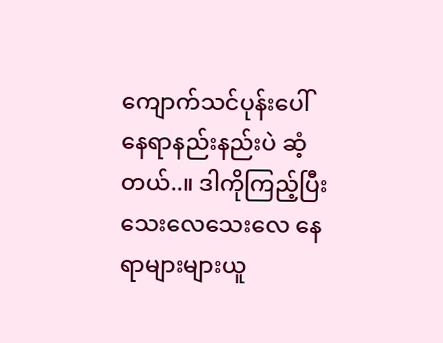ကျောက်သင်ပုန်းပေါ် နေရာနည်းနည်းပဲ ဆံ့တယ်..။ ဒါကိုကြည့်ပြီး သေးလေသေးလေ နေရာများများယူ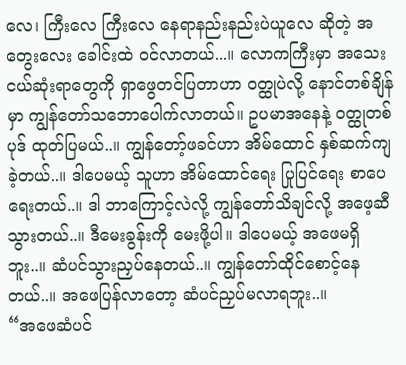လေ၊ ကြီးလေ ကြီးလေ နေရာနည်းနည်းပဲယူလေ ဆိုတဲ့ အတွေးလေး ခေါင်းထဲ ဝင်လာတယ်...။ လောကကြီးမှာ အသေးငယ်ဆုံးရာတွေကို ရှာဖွေတင်ပြတာဟာ ဝတ္ထုပဲလို့ နောင်တစ်ချိန်မှာ ကျွန်တော်သဘောပေါက်လာတယ်။ ဥပမာအနေနဲ့ ဝတ္ထုတစ်ပုဒ် ထုတ်ပြမယ်..။ ကျွန်တော့်ဖခင်ဟာ အိမ်ထောင် နှစ်ဆက်ကျခဲ့တယ်..။ ဒါပေမယ့် သူဟာ အိမ်ထောင်ရေး ပြုပြင်ရေး စာပေရေးတယ်..။ ဒါ ဘာကြောင့်လဲလို့ ကျွန်တော်သိချင်လို့ အဖေ့ဆီသွားတယ်..။ ဒီမေးခွန်းကို မေးဖို့ပါ။ ဒါပေမယ့် အဖေမရှိဘူး..။ ဆံပင်သွားညှပ်နေတယ်..။ ကျွန်တော်ထိုင်စောင့်နေတယ်..။ အဖေပြန်လာတော့ ဆံပင်ညှပ်မလာရဘူး..။
“အဖေဆံပင်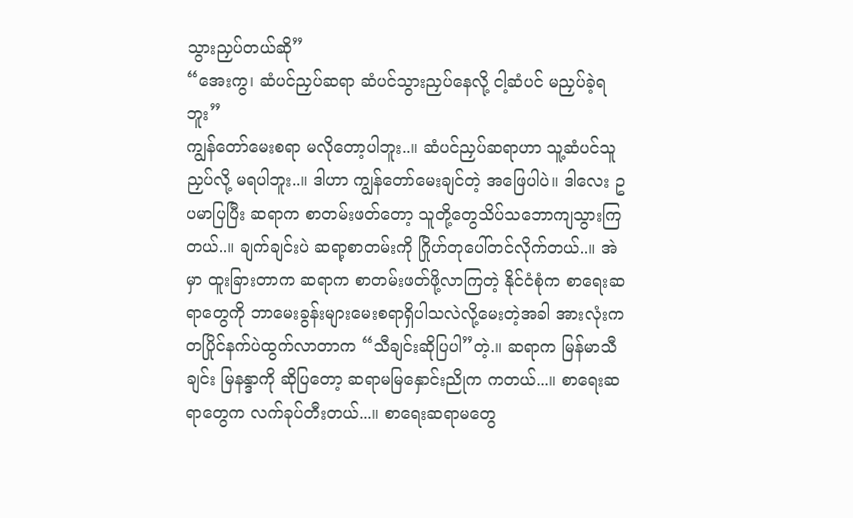သွားညှပ်တယ်ဆို”
“အေးကွ၊ ဆံပင်ညှပ်ဆရာ ဆံပင်သွားညှပ်နေလို့ ငါ့ဆံပင် မညှပ်ခဲ့ရဘူး”
ကျွန်တော်မေးစရာ မလိုတော့ပါဘူး..။ ဆံပင်ညှပ်ဆရာဟာ သူ့ဆံပင်သူညှပ်လို့ မရပါဘူး..။ ဒါဟာ ကျွန်တော်မေးချင်တဲ့ အဖြေပါပဲ။ ဒါလေး ဥပမာပြပြီး ဆရာက စာတမ်းဖတ်တော့ သူတို့တွေသိပ်သဘောကျသွားကြတယ်..။ ချက်ချင်းပဲ ဆရာ့စာတမ်းကို ဂြိုဟ်တုပေါ်တင်လိုက်တယ်..။ အဲမှာ ထူးခြားတာက ဆရာက စာတမ်းဖတ်ဖို့လာကြတဲ့ နိုင်ငံစုံက စာရေးဆရာတွေကို ဘာမေးခွန်းများမေးစရာရှိပါသလဲလို့မေးတဲ့အခါ အားလုံးက တပြိုင်နက်ပဲထွက်လာတာက “သီချင်းဆိုပြပါ”တဲ့.။ ဆရာက မြန်မာသီချင်း မြနန္ဒာကို ဆိုပြတော့ ဆရာမမြနှောင်းညိုက ကတယ်...။ စာရေးဆရာတွေက လက်ခုပ်တီးတယ်...။ စာရေးဆရာမတွေ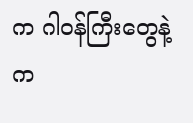က ဂါဝန်ကြီးတွေနဲ့ က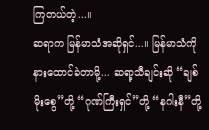ကြတယ်တဲ့...။
ဆရာက မြန်မာသံအဆိုရှင်...။ မြန်မာသံကို နားထောင်ခဲတာမို့... ဆရာ့သီချင်းဆို “ချစ်မိုးစွေ”တို့ “ဂုဏ်ကြီးရှင်”တို့ “နဂါးနီ”တို့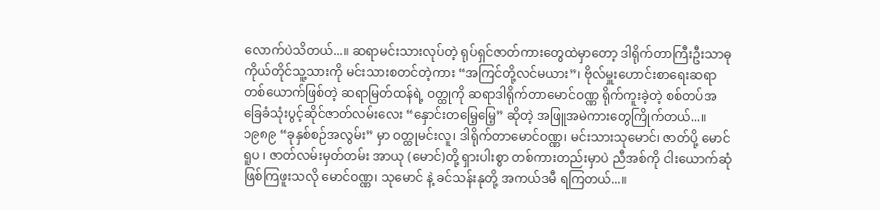လောက်ပဲသိတယ်...။ ဆရာမင်းသားလုပ်တဲ့ ရုပ်ရှင်ဇာတ်ကားတွေထဲမှာတော့ ဒါရိုက်တာကြီးဦးသာဓု ကိုယ်တိုင်သူ့သားကို မင်းသားစတင်တဲ့ကား “အကြင်တို့လင်မယား”၊ ဗိုလ်မှူးဟောင်းစာရေးဆရာတစ်ယောက်ဖြစ်တဲ့ ဆရာမြတ်ထန်ရဲ့ ဝတ္ထုကို ဆရာဒါရိုက်တာမောင်ဝဏ္ဏ ရိုက်ကူးခဲ့တဲ့ စစ်တပ်အခြေခံသုံးပွင့်ဆိုင်ဇာတ်လမ်းလေး “နှောင်းတမြေ့မြေ့” ဆိုတဲ့ အဖြူအမဲကားတွေကြိုက်တယ်...။ ၁၉၈၉ “ခုနှစ်စဉ်အလွမ်း” မှာ ဝတ္ထုမင်းလူ၊ ဒါရိုက်တာမောင်ဝဏ္ဏ၊ မင်းသားသုမောင်၊ ဇာတ်ပို့ မောင်ရူပ ၊ ဇာတ်လမ်းမှတ်တမ်း အာယု (မောင်)တို့ ရှားပါးစွာ တစ်ကားတည်းမှာပဲ ညီအစ်ကို ငါးယောက်ဆုံဖြစ်ကြဖူးသလို မောင်ဝဏ္ဏ၊ သုမောင် နဲ့ ခင်သန်းနုတို့ အကယ်ဒမီ ရကြတယ်...။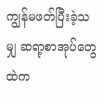ကျွန်မဖတ်ပြီးခဲ့သမျှ ဆရာ့စာအုပ်တွေထဲက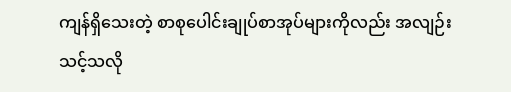ကျန်ရှိသေးတဲ့ စာစုပေါင်းချုပ်စာအုပ်များကိုလည်း အလျဉ်းသင့်သလို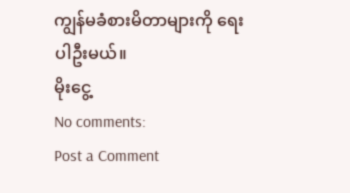ကျွန်မခံစားမိတာများကို ရေးပါဦးမယ်။
မိုးငွေ့
No comments:
Post a Comment